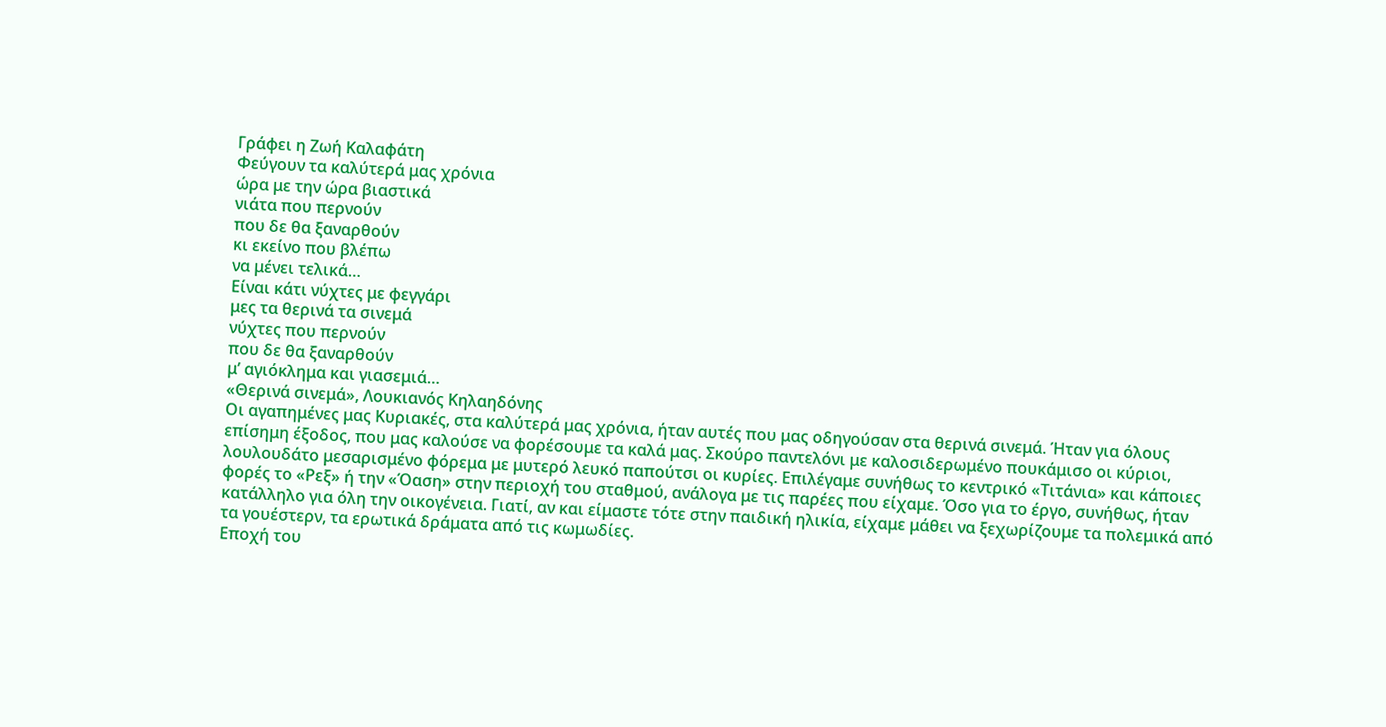Γράφει η Ζωή Καλαφάτη
Φεύγουν τα καλύτερά μας χρόνια
ώρα με την ώρα βιαστικά
νιάτα που περνούν
που δε θα ξαναρθούν
κι εκείνο που βλέπω
να μένει τελικά…
Είναι κάτι νύχτες με φεγγάρι
μες τα θερινά τα σινεμά
νύχτες που περνούν
που δε θα ξαναρθούν
μ’ αγιόκλημα και γιασεμιά…
«Θερινά σινεμά», Λουκιανός Κηλαηδόνης
Οι αγαπημένες μας Κυριακές, στα καλύτερά μας χρόνια, ήταν αυτές που μας οδηγούσαν στα θερινά σινεμά. Ήταν για όλους επίσημη έξοδος, που μας καλούσε να φορέσουμε τα καλά μας. Σκούρο παντελόνι με καλοσιδερωμένο πουκάμισο οι κύριοι, λουλουδάτο μεσαρισμένο φόρεμα με μυτερό λευκό παπούτσι οι κυρίες. Επιλέγαμε συνήθως το κεντρικό «Τιτάνια» και κάποιες φορές το «Ρεξ» ή την «Όαση» στην περιοχή του σταθμού, ανάλογα με τις παρέες που είχαμε. Όσο για το έργο, συνήθως, ήταν κατάλληλο για όλη την οικογένεια. Γιατί, αν και είμαστε τότε στην παιδική ηλικία, είχαμε μάθει να ξεχωρίζουμε τα πολεμικά από τα γουέστερν, τα ερωτικά δράματα από τις κωμωδίες.
Εποχή του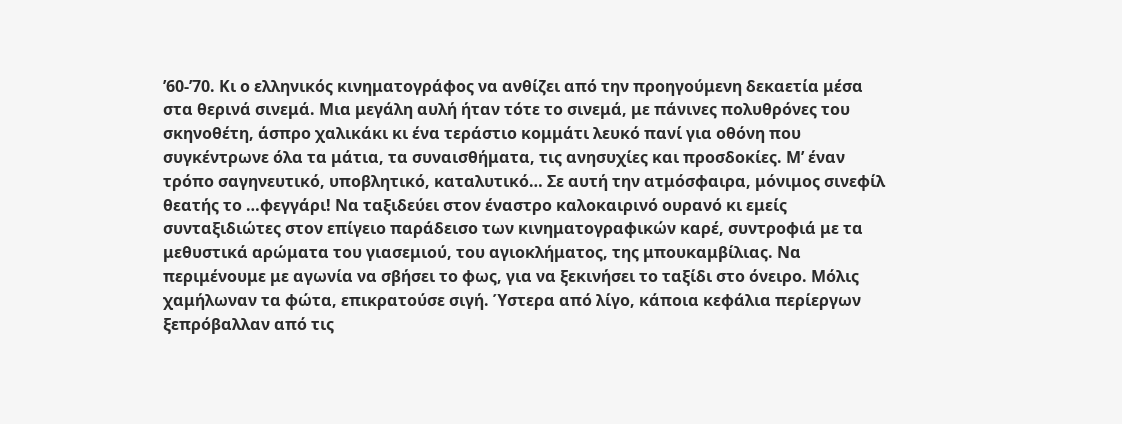’60-’70. Κι ο ελληνικός κινηματογράφος να ανθίζει από την προηγούμενη δεκαετία μέσα στα θερινά σινεμά. Μια μεγάλη αυλή ήταν τότε το σινεμά, με πάνινες πολυθρόνες του σκηνοθέτη, άσπρο χαλικάκι κι ένα τεράστιο κομμάτι λευκό πανί για οθόνη που συγκέντρωνε όλα τα μάτια, τα συναισθήματα, τις ανησυχίες και προσδοκίες. Μ’ έναν τρόπο σαγηνευτικό, υποβλητικό, καταλυτικό… Σε αυτή την ατμόσφαιρα, μόνιμος σινεφίλ θεατής το …φεγγάρι! Να ταξιδεύει στον έναστρο καλοκαιρινό ουρανό κι εμείς συνταξιδιώτες στον επίγειο παράδεισο των κινηματογραφικών καρέ, συντροφιά με τα μεθυστικά αρώματα του γιασεμιού, του αγιοκλήματος, της μπουκαμβίλιας. Να περιμένουμε με αγωνία να σβήσει το φως, για να ξεκινήσει το ταξίδι στο όνειρο. Μόλις χαμήλωναν τα φώτα, επικρατούσε σιγή. Ύστερα από λίγο, κάποια κεφάλια περίεργων ξεπρόβαλλαν από τις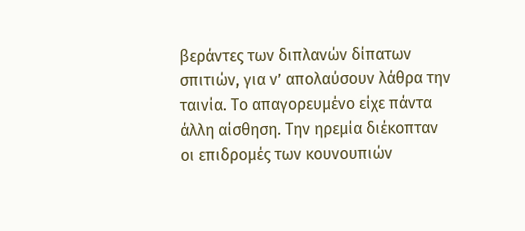βεράντες των διπλανών δίπατων σπιτιών, για ν’ απολαύσουν λάθρα την ταινία. Το απαγορευμένο είχε πάντα άλλη αίσθηση. Την ηρεμία διέκοπταν οι επιδρομές των κουνουπιών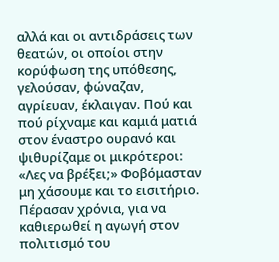αλλά και οι αντιδράσεις των θεατών, οι οποίοι στην κορύφωση της υπόθεσης, γελούσαν, φώναζαν, αγρίευαν, έκλαιγαν. Πού και πού ρίχναμε και καμιά ματιά στον έναστρο ουρανό και ψιθυρίζαμε οι μικρότεροι: «Λες να βρέξει;» Φοβόμασταν μη χάσουμε και το εισιτήριο. Πέρασαν χρόνια, για να καθιερωθεί η αγωγή στον πολιτισμό του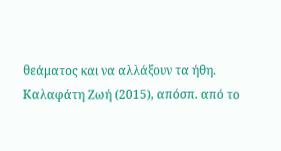θεάματος και να αλλάξουν τα ήθη.
Καλαφάτη Ζωή (2015), απόσπ. από το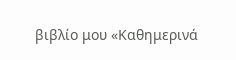βιβλίο μου «Καθημερινά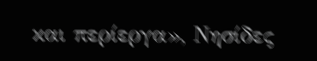και περίεργα», Νησίδες